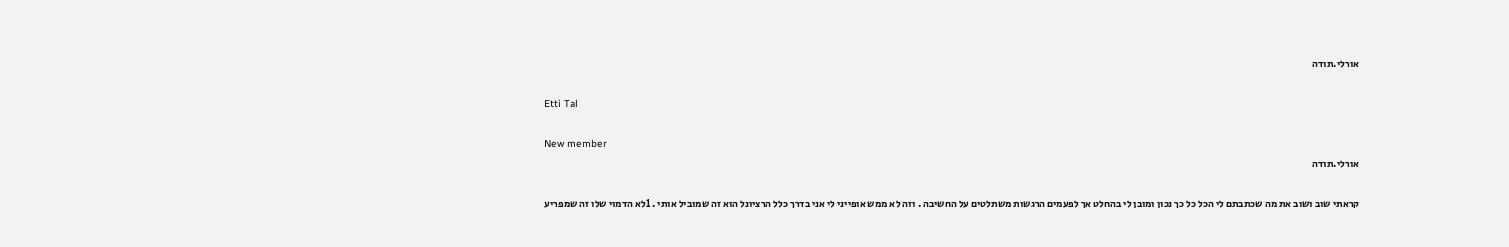אורלי.תודה

Etti Tal

New member
אורלי.תודה

קראתי שוב ושוב את מה שכתבתם לי הכל כל כך נכון ומובן לי בהחלט אך לפעמים הרגשות משתלטים על החשיבה . וזה לא ממש אופייני לי אני בדרך כלל הרציונל הוא זה שמוביל אותי . 1לא הדמוי שלו זה שמפריע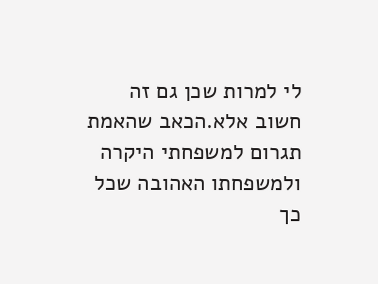לי למרות שכן גם זה חשוב אלא.הכאב שהאמת תגרום למשפחתי היקרה ולמשפחתו האהובה שכל כך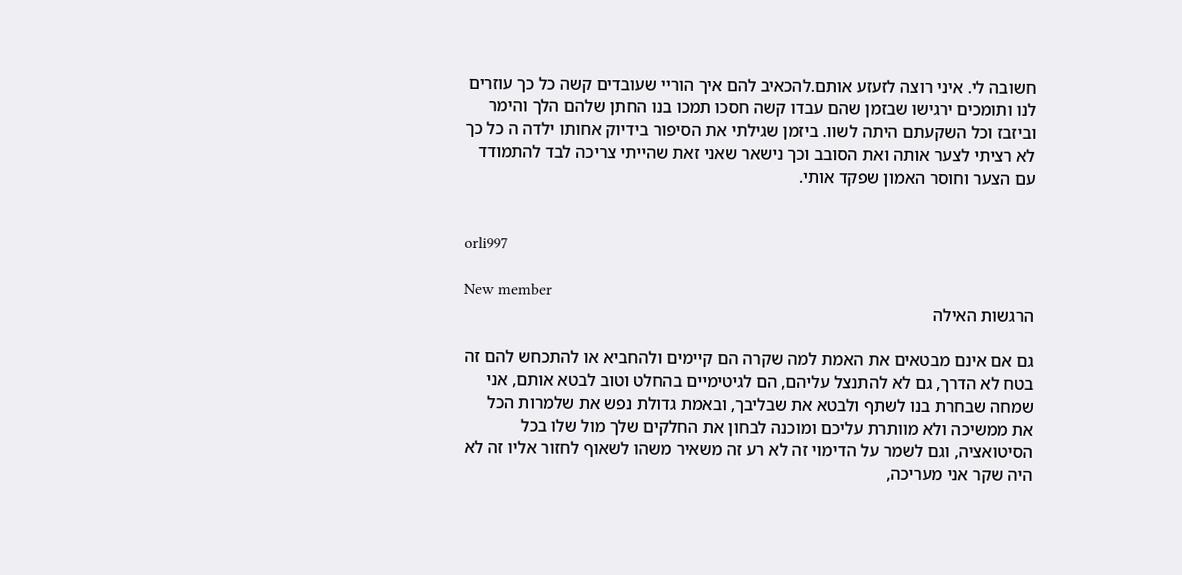חשובה לי. איני רוצה לזעזע אותם.להכאיב להם איך הוריי שעובדים קשה כל כך עוזרים לנו ותומכים ירגישו שבזמן שהם עבדו קשה חסכו תמכו בנו החתן שלהם הלך והימר וביזבז וכל השקעתם היתה לשוו. ביזמן שגילתי את הסיפור בידיוק אחותו ילדה ה כל כך לא רציתי לצער אותה ואת הסובב וכך נישאר שאני זאת שהייתי צריכה לבד להתמודד עם הצער וחוסר האמון שפקד אותי.


orli997

New member
הרגשות האילה

גם אם אינם מבטאים את האמת למה שקרה הם קיימים ולהחביא או להתכחש להם זה בטח לא הדרך, גם לא להתנצל עליהם, הם לגיטימיים בהחלט וטוב לבטא אותם, אני שמחה שבחרת בנו לשתף ולבטא את שבליבך, ובאמת גדולת נפש את שלמרות הכל את ממשיכה ולא מוותרת עליכם ומוכנה לבחון את החלקים שלך מול שלו בכל הסיטואציה, וגם לשמר על הדימוי זה לא רע זה משאיר משהו לשאוף לחזור אליו זה לא היה שקר אני מעריכה,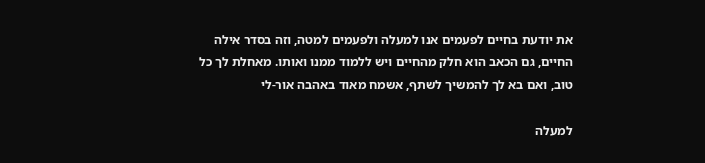את יודעת בחיים לפעמים אנו למעלה ולפעמים למטה, וזה בסדר אילה החיים, גם הכאב הוא חלק מהחיים ויש ללמוד ממנו ואותו. מאחלת לך כל טוב, ואם בא לך להמשיך לשתף, אשמח מאוד באהבה אור-לי

למעלה